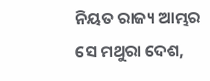ନିୟତ ରାଜ୍ୟ ଆମ୍ଭର ସେ ମଥୁରା ଦେଶ,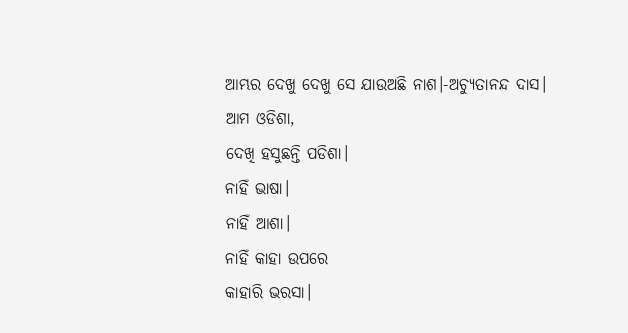ଆମ୍ଭର ଦେଖୁ ଦେଖୁ ସେ ଯାଉଅଛି ନାଶ।-ଅଚ୍ୟୁତାନନ୍ଦ ଦାସ।
ଆମ ଓଡିଶା,
ଦେଖି ହସୁଛନ୍ତି ପଡିଶା।
ନାହିଁ ଭାଷା।
ନାହିଁ ଆଶା।
ନାହିଁ କାହା ଉପରେ
କାହାରି ଭରସା।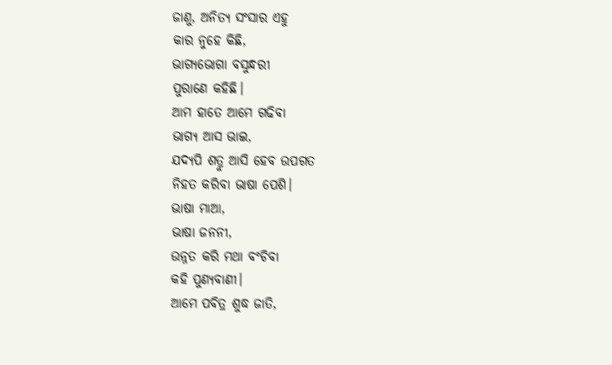ଜାଣୁ, ଅନିତ୍ୟ ସଂସାର ଏହୁ
କାର ନୁହେ କିଛି,
ଭାଗ୍ୟଭୋଗା ବସୁନ୍ଧରୀ
ପୁରାଣେ କହିଛି।
ଆମ ହାତେ ଆମେ ଗଢିବା
ଭାଗ୍ୟ ଆସ ଭାଇ,
ଯଦ୍ୟପି ଶତ୍ରୁ ଆସି ହେବ ଉପଗତ
ନିହତ କରିବା ଭାଷା ପେଶି।
ଭାଷା ମାଆ,
ଭାଷା ଜନନୀ,
ଉନ୍ନତ କରି ମଥା ବଂଚିବା
କହି ପୁଣ୍ୟବାଣୀ।
ଆମେ ପବିତ୍ର ଶୁଦ୍ଧ ଜାତି,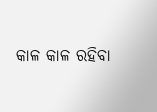କାଳ କାଳ ରହିବା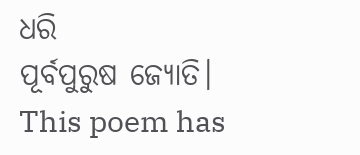ଧରି
ପୂର୍ବପୁରୁଷ ଜ୍ୟୋତି।
This poem has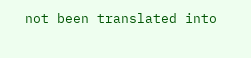not been translated into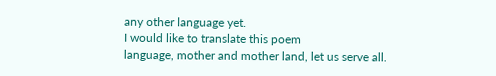any other language yet.
I would like to translate this poem
language, mother and mother land, let us serve all.